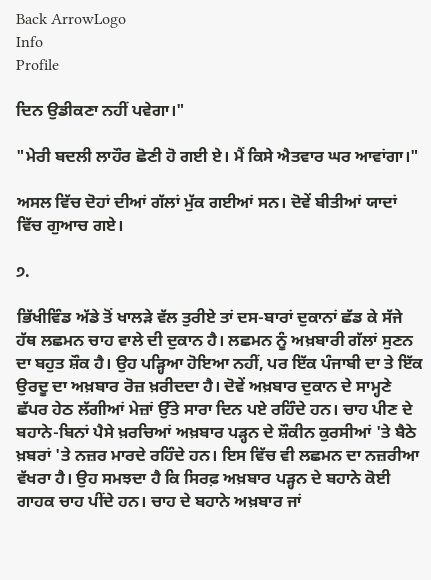Back ArrowLogo
Info
Profile

ਦਿਨ ਉਡੀਕਣਾ ਨਹੀਂ ਪਵੇਗਾ।"

"ਮੇਰੀ ਬਦਲੀ ਲਾਹੌਰ ਛੋਣੀ ਹੋ ਗਈ ਏ। ਮੈਂ ਕਿਸੇ ਐਤਵਾਰ ਘਰ ਆਵਾਂਗਾ।"

ਅਸਲ ਵਿੱਚ ਦੋਹਾਂ ਦੀਆਂ ਗੱਲਾਂ ਮੁੱਕ ਗਈਆਂ ਸਨ। ਦੋਵੇਂ ਬੀਤੀਆਂ ਯਾਦਾਂ ਵਿੱਚ ਗੁਆਚ ਗਏ।

੭.

ਭਿੱਖੀਵਿੰਡ ਅੱਡੇ ਤੋਂ ਖਾਲੜੇ ਵੱਲ ਤੁਰੀਏ ਤਾਂ ਦਸ-ਬਾਰਾਂ ਦੁਕਾਨਾਂ ਛੱਡ ਕੇ ਸੱਜੇ ਹੱਥ ਲਛਮਨ ਚਾਹ ਵਾਲੇ ਦੀ ਦੁਕਾਨ ਹੈ। ਲਛਮਨ ਨੂੰ ਅਖ਼ਬਾਰੀ ਗੱਲਾਂ ਸੁਣਨ ਦਾ ਬਹੁਤ ਸ਼ੌਕ ਹੈ। ਉਹ ਪੜ੍ਹਿਆ ਹੋਇਆ ਨਹੀਂ, ਪਰ ਇੱਕ ਪੰਜਾਬੀ ਦਾ ਤੇ ਇੱਕ ਉਰਦੂ ਦਾ ਅਖ਼ਬਾਰ ਰੋਜ਼ ਖ਼ਰੀਦਦਾ ਹੈ। ਦੋਵੇਂ ਅਖ਼ਬਾਰ ਦੁਕਾਨ ਦੇ ਸਾਮ੍ਹਣੇ ਛੱਪਰ ਹੇਠ ਲੱਗੀਆਂ ਮੇਜ਼ਾਂ ਉੱਤੇ ਸਾਰਾ ਦਿਨ ਪਏ ਰਹਿੰਦੇ ਹਨ। ਚਾਹ ਪੀਣ ਦੇ ਬਹਾਨੇ-ਬਿਨਾਂ ਪੈਸੇ ਖ਼ਰਚਿਆਂ ਅਖ਼ਬਾਰ ਪੜ੍ਹਨ ਦੇ ਸ਼ੌਕੀਨ ਕੁਰਸੀਆਂ 'ਤੇ ਬੈਠੇ ਖ਼ਬਰਾਂ 'ਤੇ ਨਜ਼ਰ ਮਾਰਦੇ ਰਹਿੰਦੇ ਹਨ। ਇਸ ਵਿੱਚ ਵੀ ਲਛਮਨ ਦਾ ਨਜ਼ਰੀਆ ਵੱਖਰਾ ਹੈ। ਉਹ ਸਮਝਦਾ ਹੈ ਕਿ ਸਿਰਫ਼ ਅਖ਼ਬਾਰ ਪੜ੍ਹਨ ਦੇ ਬਹਾਨੇ ਕੋਈ ਗਾਹਕ ਚਾਹ ਪੀਂਦੇ ਹਨ। ਚਾਹ ਦੇ ਬਹਾਨੇ ਅਖ਼ਬਾਰ ਜਾਂ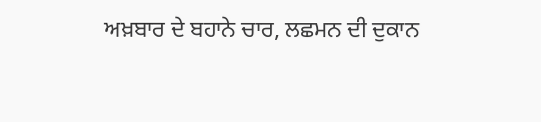ਅਖ਼ਬਾਰ ਦੇ ਬਹਾਨੇ ਚਾਰ, ਲਛਮਨ ਦੀ ਦੁਕਾਨ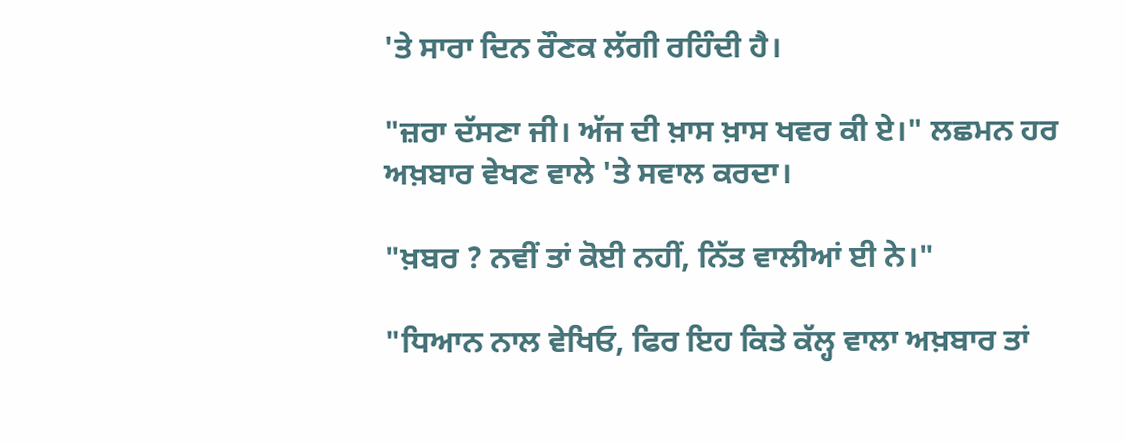'ਤੇ ਸਾਰਾ ਦਿਨ ਰੌਣਕ ਲੱਗੀ ਰਹਿੰਦੀ ਹੈ।

"ਜ਼ਰਾ ਦੱਸਣਾ ਜੀ। ਅੱਜ ਦੀ ਖ਼ਾਸ ਖ਼ਾਸ ਖਵਰ ਕੀ ਏ।" ਲਛਮਨ ਹਰ ਅਖ਼ਬਾਰ ਵੇਖਣ ਵਾਲੇ 'ਤੇ ਸਵਾਲ ਕਰਦਾ।

"ਖ਼ਬਰ ? ਨਵੀਂ ਤਾਂ ਕੋਈ ਨਹੀਂ, ਨਿੱਤ ਵਾਲੀਆਂ ਈ ਨੇ।"

"ਧਿਆਨ ਨਾਲ ਵੇਖਿਓ, ਫਿਰ ਇਹ ਕਿਤੇ ਕੱਲ੍ਹ ਵਾਲਾ ਅਖ਼ਬਾਰ ਤਾਂ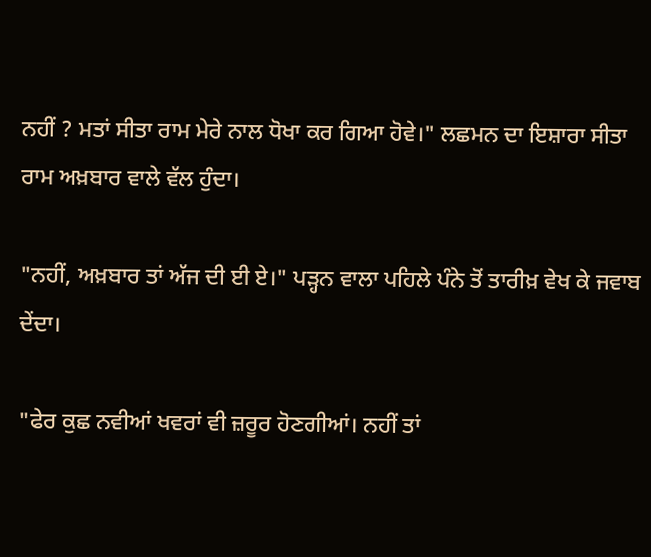ਨਹੀਂ ? ਮਤਾਂ ਸੀਤਾ ਰਾਮ ਮੇਰੇ ਨਾਲ ਧੋਖਾ ਕਰ ਗਿਆ ਹੋਵੇ।" ਲਛਮਨ ਦਾ ਇਸ਼ਾਰਾ ਸੀਤਾ ਰਾਮ ਅਖ਼ਬਾਰ ਵਾਲੇ ਵੱਲ ਹੁੰਦਾ।

"ਨਹੀਂ, ਅਖ਼ਬਾਰ ਤਾਂ ਅੱਜ ਦੀ ਈ ਏ।" ਪੜ੍ਹਨ ਵਾਲਾ ਪਹਿਲੇ ਪੰਨੇ ਤੋਂ ਤਾਰੀਖ਼ ਵੇਖ ਕੇ ਜਵਾਬ ਦੇਂਦਾ।

"ਫੇਰ ਕੁਛ ਨਵੀਆਂ ਖਵਰਾਂ ਵੀ ਜ਼ਰੂਰ ਹੋਣਗੀਆਂ। ਨਹੀਂ ਤਾਂ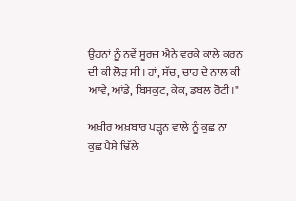ਉਹਨਾਂ ਨੂੰ ਨਵੇਂ ਸੂਰਜ ਐਨੇ ਵਰਕੇ ਕਾਲੇ ਕਰਨ ਦੀ ਕੀ ਲੋੜ ਸੀ। ਹਾਂ, ਸੱਚ, ਚਾਹ ਦੇ ਨਾਲ ਕੀ ਆਵੇ, ਆਂਡੇ, ਬਿਸਕੁਟ, ਕੇਕ, ਡਬਲ ਰੋਟੀ।"

ਅਖ਼ੀਰ ਅਖ਼ਬਾਰ ਪੜ੍ਹਨ ਵਾਲੇ ਨੂੰ ਕੁਛ ਨਾ ਕੁਛ ਪੈਸੇ ਢਿੱਲੇ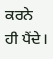ਕਰਨੇ ਹੀ ਪੈਂਦੇ।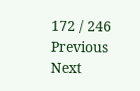172 / 246
Previous
Next